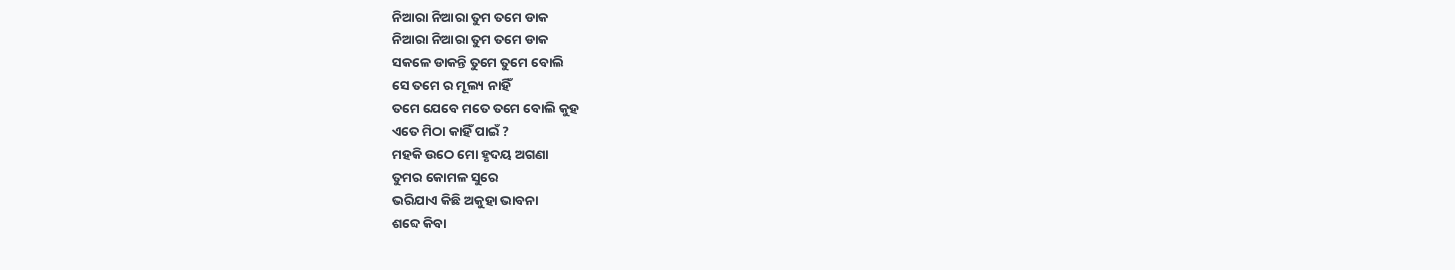ନିଆରା ନିଆରା ତୁମ ତମେ ଡାକ
ନିଆରା ନିଆରା ତୁମ ତମେ ଡାକ
ସକଳେ ଡାକନ୍ତି ତୁମେ ତୁମେ ବୋଲି
ସେ ତମେ ର ମୂଲ୍ୟ ନାହିଁ
ତମେ ଯେବେ ମତେ ତମେ ବୋଲି କୁହ
ଏତେ ମିଠା କାହିଁ ପାଇଁ ?
ମହକି ଉଠେ ମୋ ହୃଦୟ ଅଗଣା
ତୁମର କୋମଳ ସୁରେ
ଭରିଯାଏ କିଛି ଅକୁହା ଭାବନା
ଶବ୍ଦେ କିବା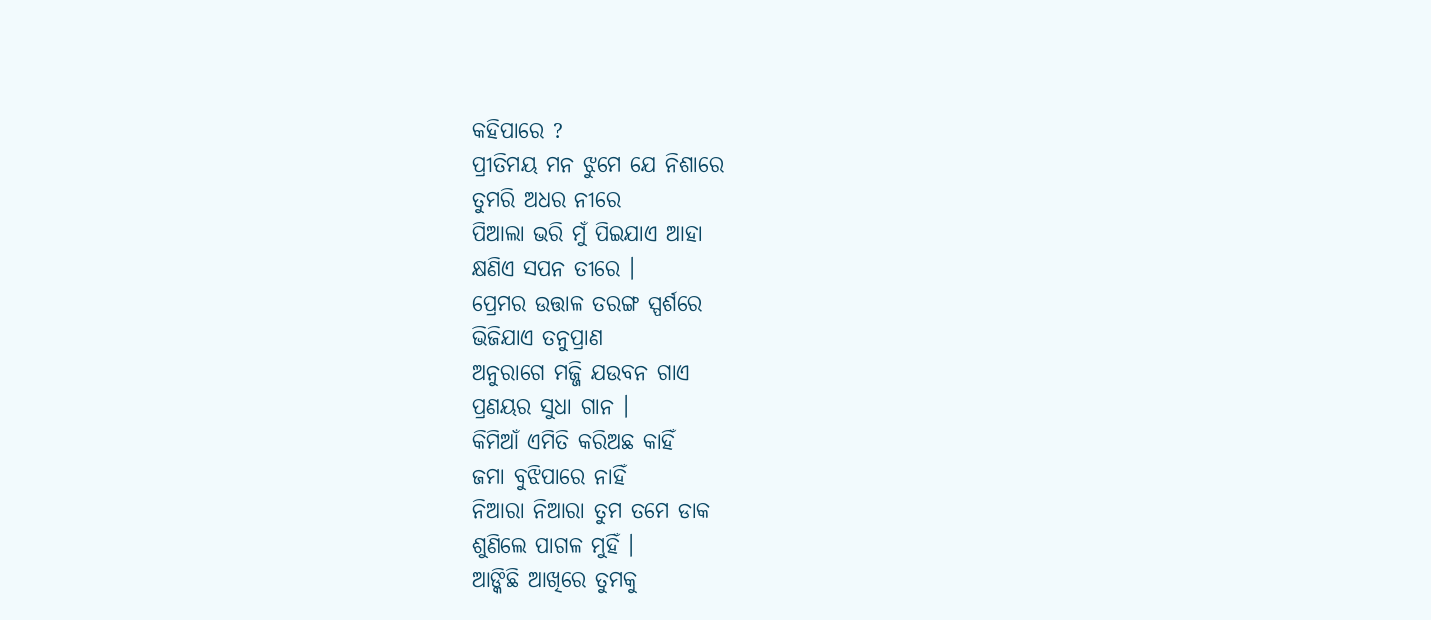କହିପାରେ ?
ପ୍ରୀତିମୟ ମନ ଝୁମେ ଯେ ନିଶାରେ
ତୁମରି ଅଧର ନୀରେ
ପିଆଲା ଭରି ମୁଁ ପିଇଯାଏ ଆହା
କ୍ଷଣିଏ ସପନ ତୀରେ ।
ପ୍ରେମର ଉତ୍ତାଳ ତରଙ୍ଗ ସ୍ପର୍ଶରେ
ଭିଜିଯାଏ ତନୁପ୍ରାଣ
ଅନୁରାଗେ ମଜ୍ଜି ଯଉବନ ଗାଏ
ପ୍ରଣୟର ସୁଧା ଗାନ ।
କିମିଆଁ ଏମିତି କରିଅଛ କାହିଁ
ଜମା ବୁଝିପାରେ ନାହିଁ
ନିଆରା ନିଆରା ତୁମ ତମେ ଡାକ
ଶୁଣିଲେ ପାଗଳ ମୁହିଁ ।
ଆଙ୍କିଛି ଆଖିରେ ତୁମକୁ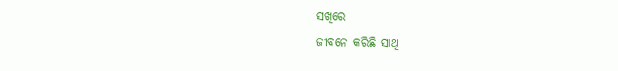ସଖିରେ
ଜୀବନେ କରିଛି ସାଥି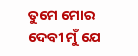ତୁମେ ମୋର ଦେବୀ ମୁଁ ଯେ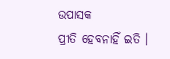ଉପାସକ
ପ୍ରୀତି ହେବନାହିଁ ଇତି ।